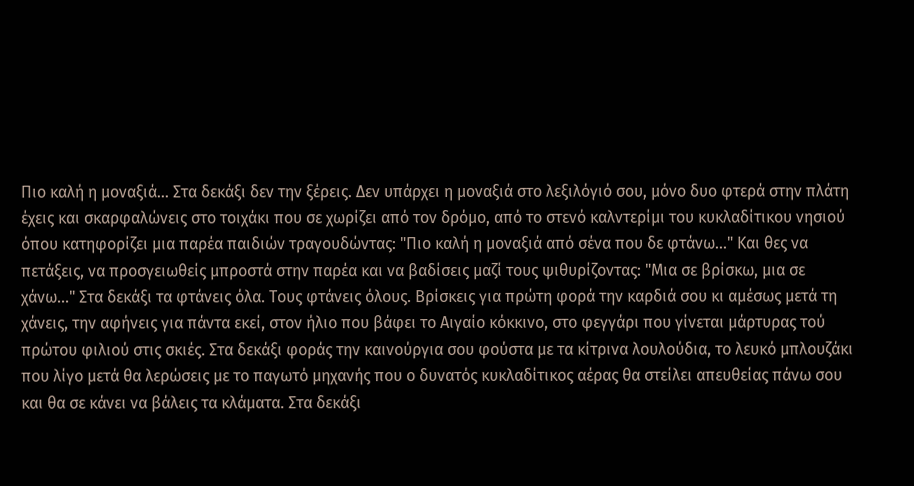Πιο καλή η μοναξιά... Στα δεκάξι δεν την ξέρεις. Δεν υπάρχει η μοναξιά στο λεξιλόγιό σου, μόνο δυο φτερά στην πλάτη έχεις και σκαρφαλώνεις στο τοιχάκι που σε χωρίζει από τον δρόμο, από το στενό καλντερίμι του κυκλαδίτικου νησιού όπου κατηφορίζει μια παρέα παιδιών τραγουδώντας: "Πιο καλή η μοναξιά από σένα που δε φτάνω..." Και θες να πετάξεις, να προσγειωθείς μπροστά στην παρέα και να βαδίσεις μαζί τους ψιθυρίζοντας: "Μια σε βρίσκω, μια σε χάνω..." Στα δεκάξι τα φτάνεις όλα. Τους φτάνεις όλους. Βρίσκεις για πρώτη φορά την καρδιά σου κι αμέσως μετά τη χάνεις, την αφήνεις για πάντα εκεί, στον ήλιο που βάφει το Αιγαίο κόκκινο, στο φεγγάρι που γίνεται μάρτυρας τού πρώτου φιλιού στις σκιές. Στα δεκάξι φοράς την καινούργια σου φούστα με τα κίτρινα λουλούδια, το λευκό μπλουζάκι που λίγο μετά θα λερώσεις με το παγωτό μηχανής που ο δυνατός κυκλαδίτικος αέρας θα στείλει απευθείας πάνω σου και θα σε κάνει να βάλεις τα κλάματα. Στα δεκάξι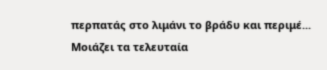περπατάς στο λιμάνι το βράδυ και περιμέ...
Μοιάζει τα τελευταία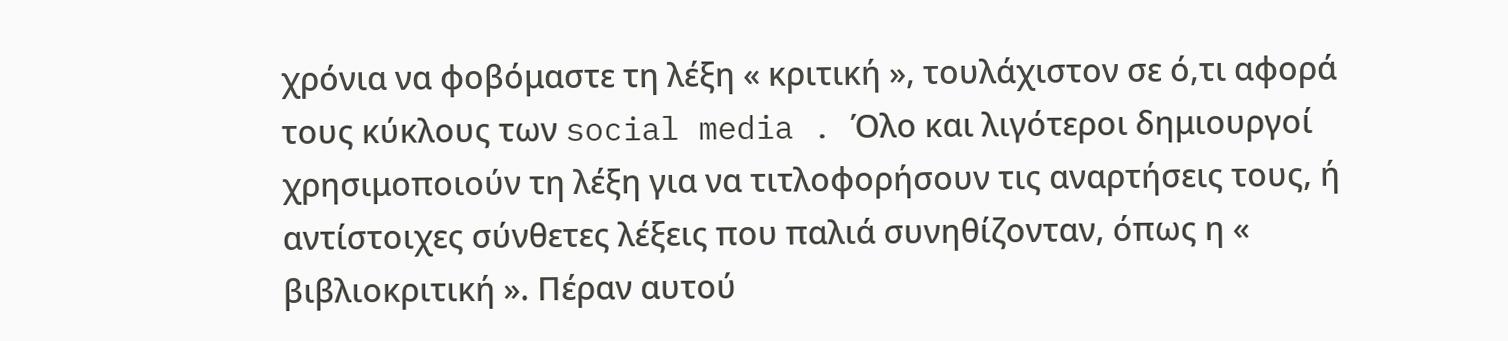χρόνια να φοβόμαστε τη λέξη « κριτική », τουλάχιστον σε ό,τι αφορά τους κύκλους των social media . Όλο και λιγότεροι δημιουργοί χρησιμοποιούν τη λέξη για να τιτλοφορήσουν τις αναρτήσεις τους, ή αντίστοιχες σύνθετες λέξεις που παλιά συνηθίζονταν, όπως η « βιβλιοκριτική ». Πέραν αυτού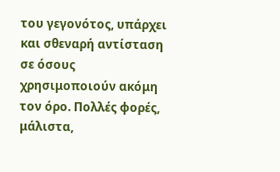του γεγονότος, υπάρχει και σθεναρή αντίσταση σε όσους χρησιμοποιούν ακόμη τον όρο. Πολλές φορές, μάλιστα,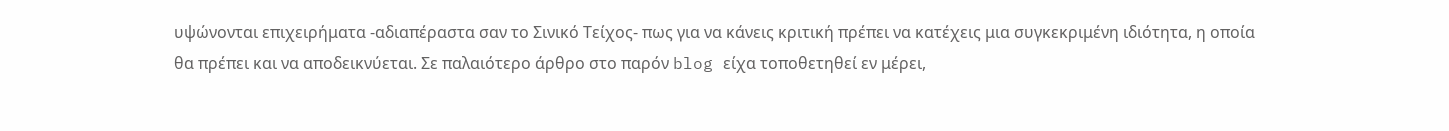υψώνονται επιχειρήματα -αδιαπέραστα σαν το Σινικό Τείχος- πως για να κάνεις κριτική πρέπει να κατέχεις μια συγκεκριμένη ιδιότητα, η οποία θα πρέπει και να αποδεικνύεται. Σε παλαιότερο άρθρο στο παρόν blog είχα τοποθετηθεί εν μέρει,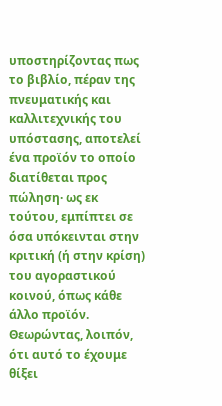υποστηρίζοντας πως το βιβλίο, πέραν της πνευματικής και καλλιτεχνικής του υπόστασης, αποτελεί ένα προϊόν το οποίο διατίθεται προς πώληση· ως εκ τούτου, εμπίπτει σε όσα υπόκεινται στην κριτική (ή στην κρίση) του αγοραστικού κοινού, όπως κάθε άλλο προϊόν. Θεωρώντας, λοιπόν, ότι αυτό το έχουμε θίξει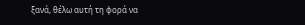ξανά, θέλω αυτή τη φορά να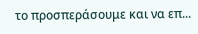το προσπεράσουμε και να επ...